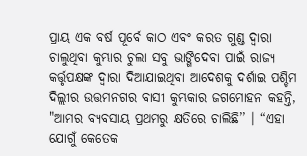ପ୍ରାୟ ଏକ ବର୍ଷ ପୂର୍ବେ କାଠ ଏବଂ କରତ ଗୁଣ୍ଡ ଦ୍ୱାରା ଚାଲୁଥିବା କୁମ୍ଭାର ଚୁଲା ସବୁ ଭାଙ୍ଗିଦେବା ପାଇଁ ରାଜ୍ୟ କର୍ତ୍ତୃପକ୍ଷଙ୍କ ଦ୍ୱାରା ଦିଆଯାଇଥିବା ଆଦେଶକୁ ଦର୍ଶାଇ ପଶ୍ଚିମ ଦିଲ୍ଲୀର ଉତ୍ତମନଗର ବାସୀ କୁମ୍ଭକାର ଜଗମୋହନ କହନ୍ତି, "ଆମର ବ୍ୟବସାୟ ପ୍ରଥମରୁ କ୍ଷତିରେ ଚାଲିଛି’’ । “ଏହା ଯୋଗୁଁ କେତେକ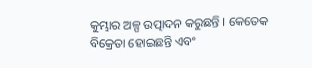କୁମ୍ଭାର ଅଳ୍ପ ଉତ୍ପାଦନ କରୁଛନ୍ତି । କେତେକ ବିକ୍ରେତା ହୋଇଛନ୍ତି ଏବଂ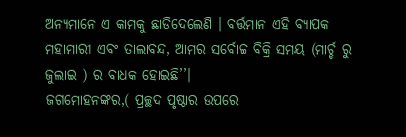ଅନ୍ୟମାନେ ଏ କାମକୁ ଛାଡିଦେଲେଣି । ବର୍ତ୍ତମାନ ଏହି ବ୍ୟାପକ ମହାମାରୀ ଏବଂ ତାଲାବନ୍ଦ, ଆମର ସର୍ବୋଚ୍ଚ ବିକ୍ରି ସମୟ (ମାର୍ଚ୍ଚ ରୁ ଜୁଲାଇ ) ର ବାଧକ ହୋଇଛି’’।
ଜଗମୋହନଙ୍କର,( ପ୍ରଚ୍ଛଦ ପୃଷ୍ଠାର ଉପରେ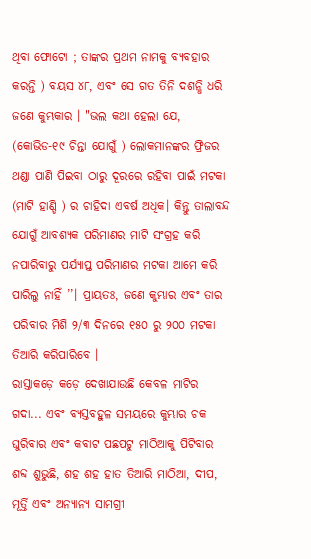ଥିବା ଫୋଟୋ ; ତାଙ୍କର ପ୍ରଥମ ନାମକୁ ବ୍ୟବହାର କରନ୍ତି ) ବୟସ ୪୮, ଏବଂ ସେ ଗତ ତିନି ଦଶନ୍ଧି ଧରି ଜଣେ କୁମ୍ଭକାର । "ଭଲ କଥା ହେଲା ଯେ, (କୋଭିଡ-୧୯ ଚିନ୍ତା ଯୋଗୁଁ ) ଲୋକମାନଙ୍କର ଫ୍ରିଜର ଥଣ୍ଡା ପାଣି ପିଇବା ଠାରୁ ଦୂରରେ ରହିବା ପାଇଁ ମଟକା (ମାଟି ହାଣ୍ଡି ) ର ଚାହିଦା ଏବର୍ଷ ଅଧିକ। କିନ୍ତୁ ତାଲାବନ୍ଦ ଯୋଗୁଁ ଆବଶ୍ୟକ ପରିମାଣର ମାଟି ସଂଗ୍ରହ କରି ନପାରିବାରୁ ପର୍ଯ୍ୟାପ୍ତ ପରିମାଣର ମଟକା ଆମେ କରି ପାରିଲୁ ନାହିଁ ’’। ପ୍ରାୟତଃ, ଜଣେ କୁମ୍ଭାର ଏବଂ ତାର ପରିବାର ମିଶି ୨/୩ ଦିନରେ ୧୫୦ ରୁ ୨୦୦ ମଟକା ତିଆରି କରିପାରିବେ ।
ରାସ୍ତାକଡ଼େ କଡ଼େ ଦେଖାଯାଉଛି କେବଳ ମାଟିର ଗଦା... ଏବଂ ବ୍ୟସ୍ତବହୁଳ ସମୟରେ କୁମ୍ଭାର ଚକ ଘୁରିବାର ଏବଂ କବାଟ ପଛପଟୁ ମାଠିଆକୁ ପିଟିବାର ଶବ୍ଦ ଶୁଭୁଛି, ଶହ ଶହ ହାତ ତିଆରି ମାଠିଆ, ଦୀପ, ମୂର୍ତ୍ତି ଏବଂ ଅନ୍ୟାନ୍ୟ ସାମଗ୍ରୀ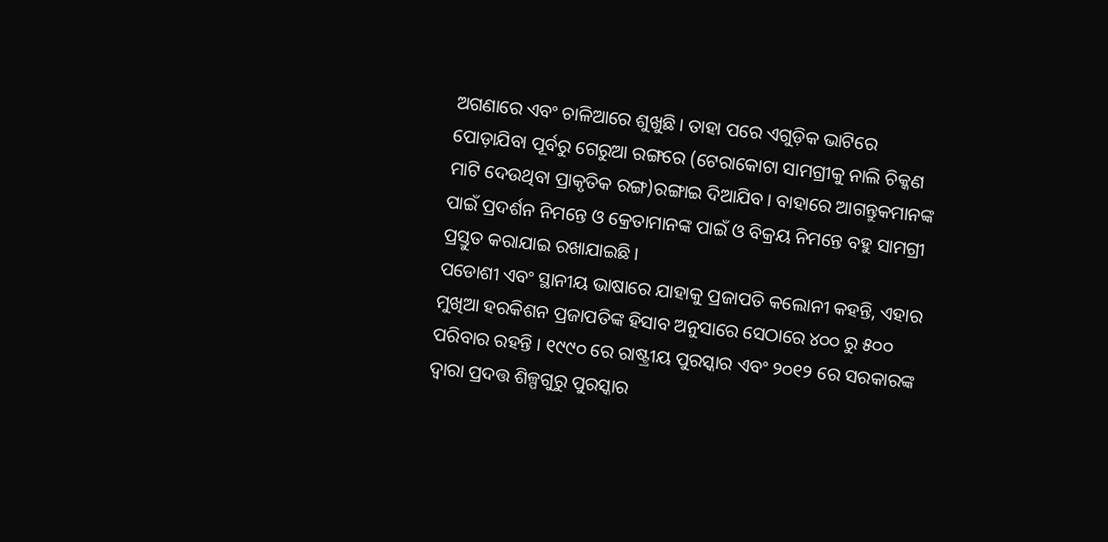ଅଗଣାରେ ଏବଂ ଚାଳିଆରେ ଶୁଖୁଛି। ତାହା ପରେ ଏଗୁଡ଼ିକ ଭାଟିରେ ପୋଡ଼ାଯିବା ପୂର୍ବରୁ ଗେରୁଆ ରଙ୍ଗରେ (ଟେରାକୋଟା ସାମଗ୍ରୀକୁ ନାଲି ଚିକ୍କଣ ମାଟି ଦେଉଥିବା ପ୍ରାକୃତିକ ରଙ୍ଗ)ରଙ୍ଗାଇ ଦିଆଯିବ। ବାହାରେ ଆଗନ୍ତୁକମାନଙ୍କ ପାଇଁ ପ୍ରଦର୍ଶନ ନିମନ୍ତେ ଓ କ୍ରେତାମାନଙ୍କ ପାଇଁ ଓ ବିକ୍ରୟ ନିମନ୍ତେ ବହୁ ସାମଗ୍ରୀ ପ୍ରସ୍ତୁତ କରାଯାଇ ରଖାଯାଇଛି।
ପଡୋଶୀ ଏବଂ ସ୍ଥାନୀୟ ଭାଷାରେ ଯାହାକୁ ପ୍ରଜାପତି କଲୋନୀ କହନ୍ତି, ଏହାର ମୁଖିଆ ହରକିଶନ ପ୍ରଜାପତିଙ୍କ ହିସାବ ଅନୁସାରେ ସେଠାରେ ୪୦୦ ରୁ ୫୦୦ ପରିବାର ରହନ୍ତି । ୧୯୯୦ ରେ ରାଷ୍ଟ୍ରୀୟ ପୁରସ୍କାର ଏବଂ ୨୦୧୨ ରେ ସରକାରଙ୍କ ଦ୍ୱାରା ପ୍ରଦତ୍ତ ଶିଳ୍ପଗୁରୁ ପୁରସ୍କାର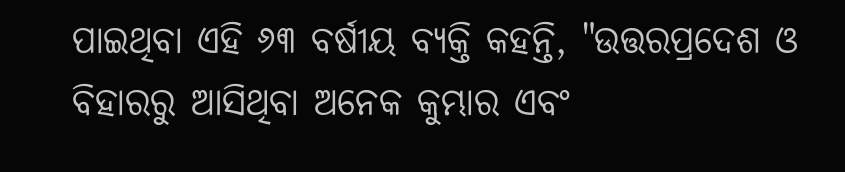ପାଇଥିବା ଏହି ୬୩ ବର୍ଷୀୟ ବ୍ୟକ୍ତି କହନ୍ତି, "ଉତ୍ତରପ୍ରଦେଶ ଓ ବିହାରରୁ ଆସିଥିବା ଅନେକ କୁମ୍ଭାର ଏବଂ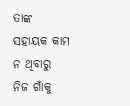ତାଙ୍କ ସହାୟକ କାମ ନ ଥିବାରୁ ନିଜ ଗାଁକୁ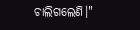ଚାଲିଗଲେଣି।"